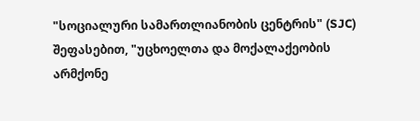"სოციალური სამართლიანობის ცენტრის" (SJC) შეფასებით, "უცხოელთა და მოქალაქეობის არმქონე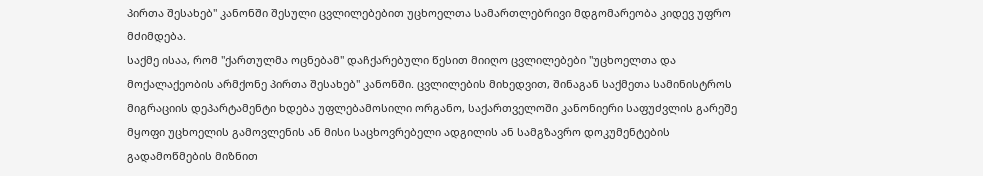პირთა შესახებ" კანონში შესული ცვლილებებით უცხოელთა სამართლებრივი მდგომარეობა კიდევ უფრო მძიმდება.
საქმე ისაა, რომ "ქართულმა ოცნებამ" დაჩქარებული წესით მიიღო ცვლილებები "უცხოელთა და მოქალაქეობის არმქონე პირთა შესახებ" კანონში. ცვლილების მიხედვით, შინაგან საქმეთა სამინისტროს მიგრაციის დეპარტამენტი ხდება უფლებამოსილი ორგანო, საქართველოში კანონიერი საფუძვლის გარეშე მყოფი უცხოელის გამოვლენის ან მისი საცხოვრებელი ადგილის ან სამგზავრო დოკუმენტების გადამოწმების მიზნით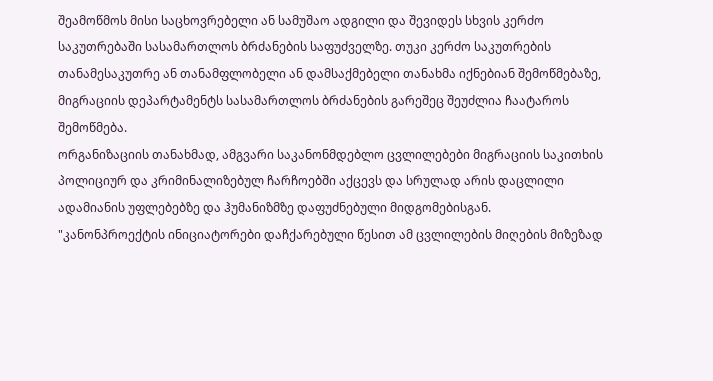შეამოწმოს მისი საცხოვრებელი ან სამუშაო ადგილი და შევიდეს სხვის კერძო საკუთრებაში სასამართლოს ბრძანების საფუძველზე. თუკი კერძო საკუთრების თანამესაკუთრე ან თანამფლობელი ან დამსაქმებელი თანახმა იქნებიან შემოწმებაზე, მიგრაციის დეპარტამენტს სასამართლოს ბრძანების გარეშეც შეუძლია ჩაატაროს შემოწმება.
ორგანიზაციის თანახმად, ამგვარი საკანონმდებლო ცვლილებები მიგრაციის საკითხის პოლიციურ და კრიმინალიზებულ ჩარჩოებში აქცევს და სრულად არის დაცლილი ადამიანის უფლებებზე და ჰუმანიზმზე დაფუძნებული მიდგომებისგან.
"კანონპროექტის ინიციატორები დაჩქარებული წესით ამ ცვლილების მიღების მიზეზად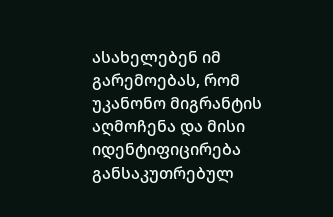ასახელებენ იმ გარემოებას, რომ უკანონო მიგრანტის აღმოჩენა და მისი იდენტიფიცირება განსაკუთრებულ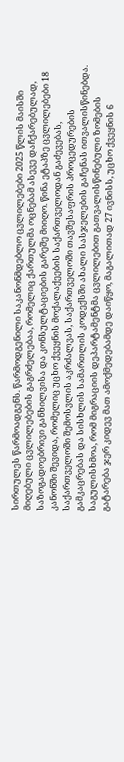სირთულეს წარმოადგენს. წარმოდგენილი საკანონმდებლო ცვლილებები 2025 წლის მაისში მიღებული ცვლილებების გაგრძელებაა, რომელიც ქართულმა ოცნებამ ასევე დაჩქარებულად, საზოგადოებრივი განხილვისა და კონსულტაციების გარეშე მიიღო. წინა ეტაპზე ცვლილებები 18 კანონში შევიდა, რომელიც უცხო ქვეყნის მოქალაქეების საქართველოდან გაძევებას, საქართველოში შემოსვლის აკრძალვას, საქართველოში თავშესაფრის პროცედურების გამკაცრებას და სისხლის სამართლის კოდექსში ახალი სასჯელების გაჩენას ითვალისწინებდა.
საგულისხმოა, რომ მიგრაციის დეპარტამენტმა ცვლილებით გათვალისწინებული ზომების გატარება ჯერ კიდევ მათ ამოქმედებამდე დაიწყო, მაგალითად 27 ივნისს, უცხო ქვეყნის 6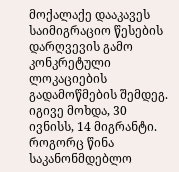მოქალაქე დააკავეს საიმიგრაციო წესების დარღვევის გამო კონკრეტული ლოკაციების გადამოწმების შემდეგ. იგივე მოხდა, 30 ივნისს, 14 მიგრანტი.
როგორც წინა საკანონმდებლო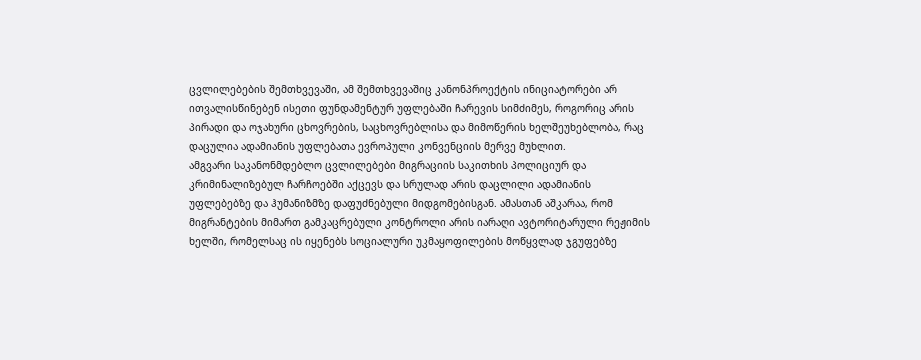ცვლილებების შემთხვევაში, ამ შემთხვევაშიც კანონპროექტის ინიციატორები არ ითვალისწინებენ ისეთი ფუნდამენტურ უფლებაში ჩარევის სიმძიმეს, როგორიც არის პირადი და ოჯახური ცხოვრების, საცხოვრებლისა და მიმოწერის ხელშეუხებლობა, რაც დაცულია ადამიანის უფლებათა ევროპული კონვენციის მერვე მუხლით.
ამგვარი საკანონმდებლო ცვლილებები მიგრაციის საკითხის პოლიციურ და კრიმინალიზებულ ჩარჩოებში აქცევს და სრულად არის დაცლილი ადამიანის უფლებებზე და ჰუმანიზმზე დაფუძნებული მიდგომებისგან. ამასთან აშკარაა, რომ მიგრანტების მიმართ გამკაცრებული კონტროლი არის იარაღი ავტორიტარული რეჟიმის ხელში, რომელსაც ის იყენებს სოციალური უკმაყოფილების მოწყვლად ჯგუფებზე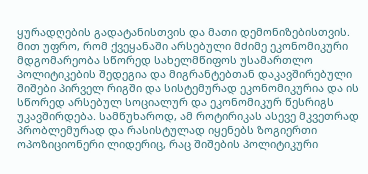ყურადღების გადატანისთვის და მათი დემონიზებისთვის. მით უფრო, რომ ქვეყანაში არსებული მძიმე ეკონომიკური მდგომარეობა სწორედ სახელმწიფოს უსამართლო პოლიტიკების შედეგია და მიგრანტებთან დაკავშირებული შიშები პირველ რიგში და სისტემურად ეკონომიკურია და ის სწორედ არსებულ სოციალურ და ეკონომიკურ წესრიგს უკავშირდება. სამწუხაროდ, ამ როტირიკას ასევე მკვეთრად პრობლემურად და რასისტულად იყენებს ზოგიერთი ოპოზიციონერი ლიდერიც, რაც შიშების პოლიტიკური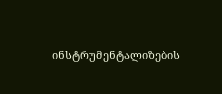ინსტრუმენტალიზების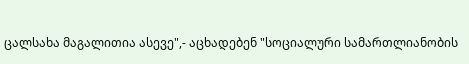ცალსახა მაგალითია ასევე",- აცხადებენ "სოციალური სამართლიანობის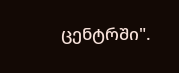ცენტრში".